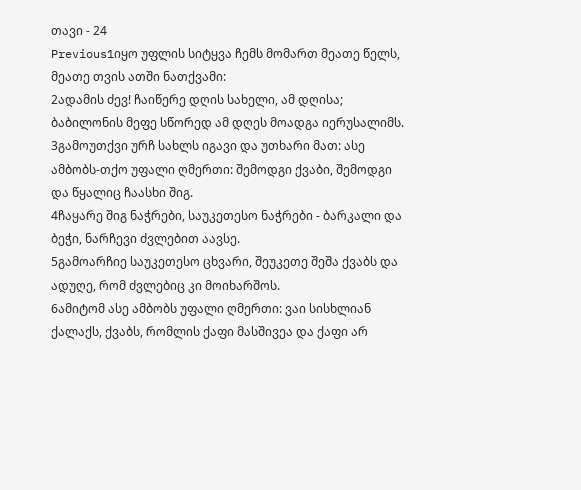თავი - 24
Previous1იყო უფლის სიტყვა ჩემს მომართ მეათე წელს, მეათე თვის ათში ნათქვამი:
2ადამის ძევ! ჩაიწერე დღის სახელი, ამ დღისა; ბაბილონის მეფე სწორედ ამ დღეს მოადგა იერუსალიმს.
3გამოუთქვი ურჩ სახლს იგავი და უთხარი მათ: ასე ამბობს-თქო უფალი ღმერთი: შემოდგი ქვაბი, შემოდგი და წყალიც ჩაასხი შიგ.
4ჩაყარე შიგ ნაჭრები, საუკეთესო ნაჭრები - ბარკალი და ბეჭი, ნარჩევი ძვლებით აავსე.
5გამოარჩიე საუკეთესო ცხვარი, შეუკეთე შეშა ქვაბს და ადუღე, რომ ძვლებიც კი მოიხარშოს.
6ამიტომ ასე ამბობს უფალი ღმერთი: ვაი სისხლიან ქალაქს, ქვაბს, რომლის ქაფი მასშივეა და ქაფი არ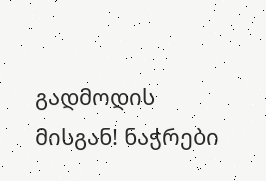გადმოდის მისგან! ნაჭრები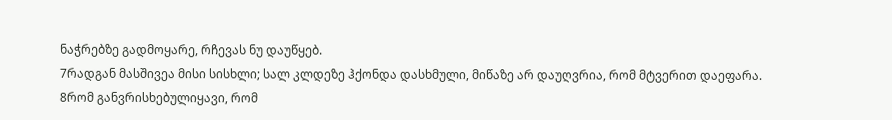ნაჭრებზე გადმოყარე, რჩევას ნუ დაუწყებ.
7რადგან მასშივეა მისი სისხლი; სალ კლდეზე ჰქონდა დასხმული, მიწაზე არ დაუღვრია, რომ მტვერით დაეფარა.
8რომ განვრისხებულიყავი, რომ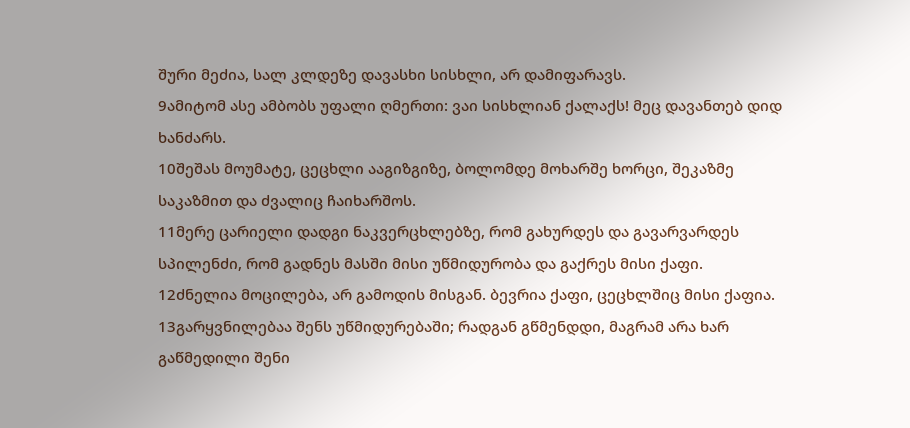შური მეძია, სალ კლდეზე დავასხი სისხლი, არ დამიფარავს.
9ამიტომ ასე ამბობს უფალი ღმერთი: ვაი სისხლიან ქალაქს! მეც დავანთებ დიდ ხანძარს.
10შეშას მოუმატე, ცეცხლი ააგიზგიზე, ბოლომდე მოხარშე ხორცი, შეკაზმე საკაზმით და ძვალიც ჩაიხარშოს.
11მერე ცარიელი დადგი ნაკვერცხლებზე, რომ გახურდეს და გავარვარდეს სპილენძი, რომ გადნეს მასში მისი უწმიდურობა და გაქრეს მისი ქაფი.
12ძნელია მოცილება, არ გამოდის მისგან. ბევრია ქაფი, ცეცხლშიც მისი ქაფია.
13გარყვნილებაა შენს უწმიდურებაში; რადგან გწმენდდი, მაგრამ არა ხარ გაწმედილი შენი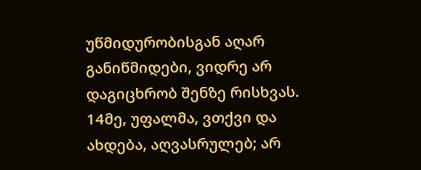უწმიდურობისგან აღარ განიწმიდები, ვიდრე არ დაგიცხრობ შენზე რისხვას.
14მე, უფალმა, ვთქვი და ახდება, აღვასრულებ; არ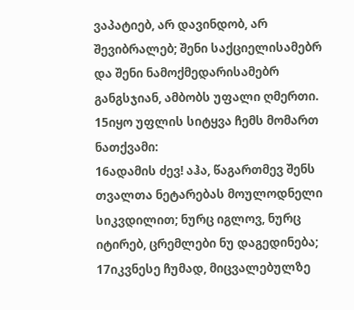ვაპატიებ, არ დავინდობ, არ შევიბრალებ; შენი საქციელისამებრ და შენი ნამოქმედარისამებრ განგსჯიან, ამბობს უფალი ღმერთი.
15იყო უფლის სიტყვა ჩემს მომართ ნათქვამი:
16ადამის ძევ! აჰა, წაგართმევ შენს თვალთა ნეტარებას მოულოდნელი სიკვდილით; ნურც იგლოვ, ნურც იტირებ, ცრემლები ნუ დაგედინება;
17იკვნესე ჩუმად, მიცვალებულზე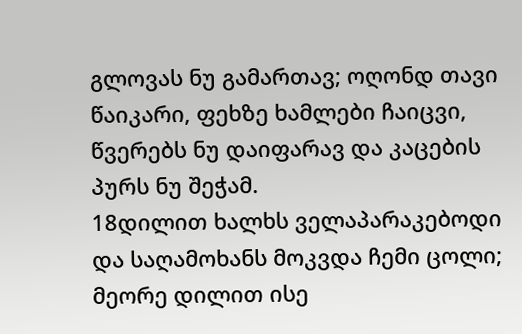გლოვას ნუ გამართავ; ოღონდ თავი წაიკარი, ფეხზე ხამლები ჩაიცვი, წვერებს ნუ დაიფარავ და კაცების პურს ნუ შეჭამ.
18დილით ხალხს ველაპარაკებოდი და საღამოხანს მოკვდა ჩემი ცოლი; მეორე დილით ისე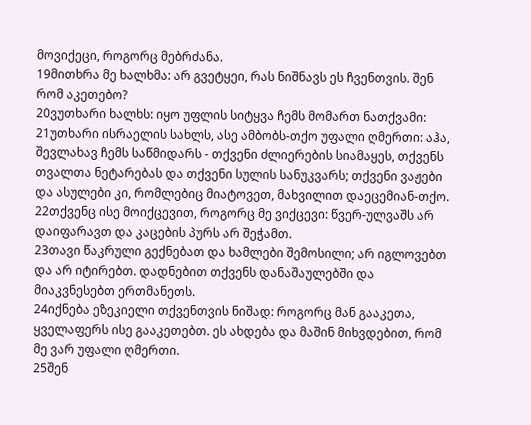მოვიქეცი, როგორც მებრძანა.
19მითხრა მე ხალხმა: არ გვეტყეი, რას ნიშნავს ეს ჩვენთვის. შენ რომ აკეთებო?
20ვუთხარი ხალხს: იყო უფლის სიტყვა ჩემს მომართ ნათქვამი:
21უთხარი ისრაელის სახლს, ასე ამბობს-თქო უფალი ღმერთი: აჰა, შევლახავ ჩემს საწმიდარს - თქვენი ძლიერების სიამაყეს, თქვენს თვალთა ნეტარებას და თქვენი სულის სანუკვარს; თქვენი ვაჟები და ასულები კი, რომლებიც მიატოვეთ, მახვილით დაეცემიან-თქო.
22თქვენც ისე მოიქცევით, როგორც მე ვიქცევი: წვერ-ულვაშს არ დაიფარავთ და კაცების პურს არ შეჭამთ.
23თავი წაკრული გექნებათ და ხამლები შემოსილი; არ იგლოვებთ და არ იტირებთ. დადნებით თქვენს დანაშაულებში და მიაკვნესებთ ერთმანეთს.
24იქნება ეზეკიელი თქვენთვის ნიშად: როგორც მან გააკეთა, ყველაფერს ისე გააკეთებთ. ეს ახდება და მაშინ მიხვდებით, რომ მე ვარ უფალი ღმერთი.
25შენ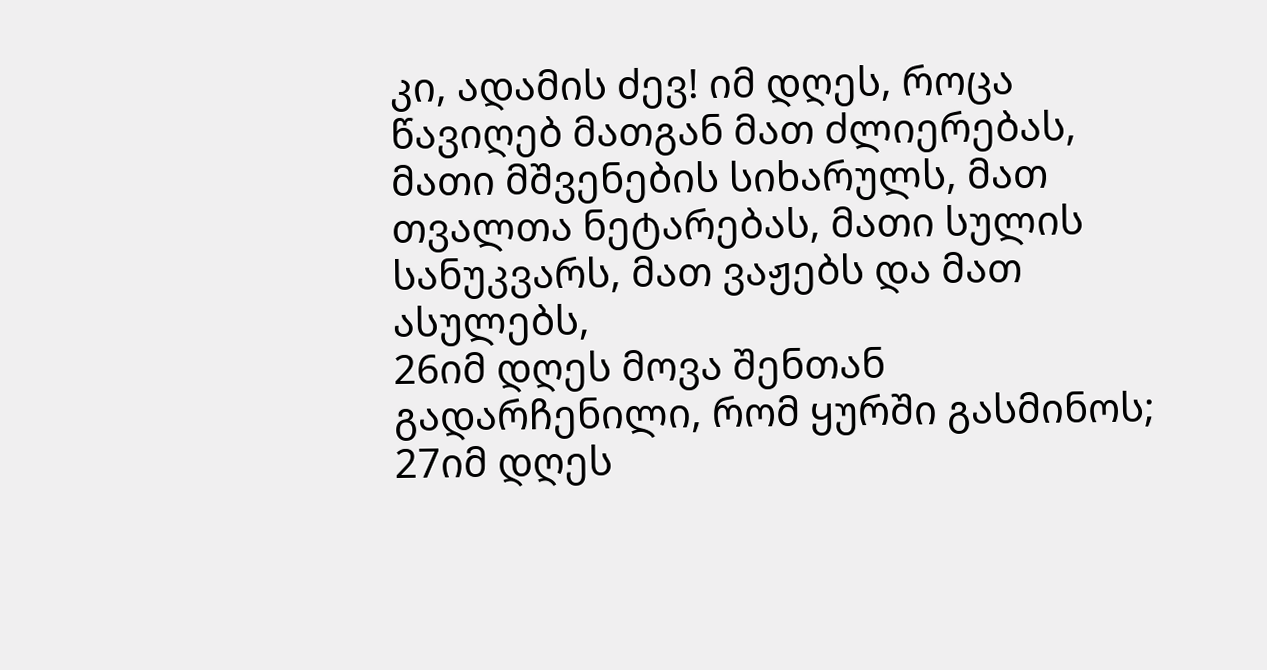კი, ადამის ძევ! იმ დღეს, როცა წავიღებ მათგან მათ ძლიერებას, მათი მშვენების სიხარულს, მათ თვალთა ნეტარებას, მათი სულის სანუკვარს, მათ ვაჟებს და მათ ასულებს,
26იმ დღეს მოვა შენთან გადარჩენილი, რომ ყურში გასმინოს;
27იმ დღეს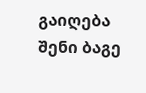გაიღება შენი ბაგე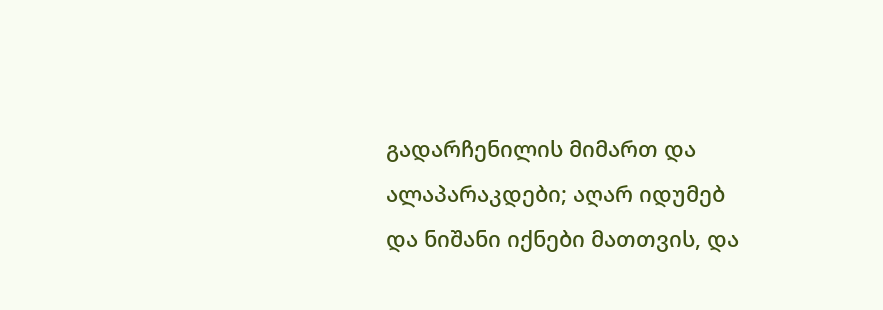გადარჩენილის მიმართ და ალაპარაკდები; აღარ იდუმებ და ნიშანი იქნები მათთვის, და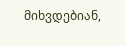მიხვდებიან,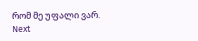რომ მე უფალი ვარ.
Next